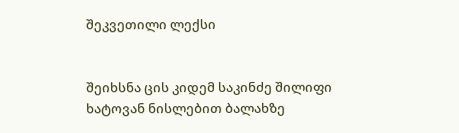შეკვეთილი ლექსი


შეიხსნა ცის კიდემ საკინძე შილიფი
ხატოვან ნისლებით ბალახზე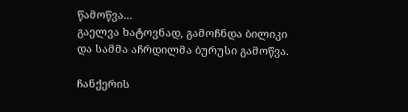წამოწვა...
გაელვა ხატოვნად, გამოჩნდა ბილიკი
და სამმა აჩრდილმა ბურუსი გამოწვა.

ჩანქერის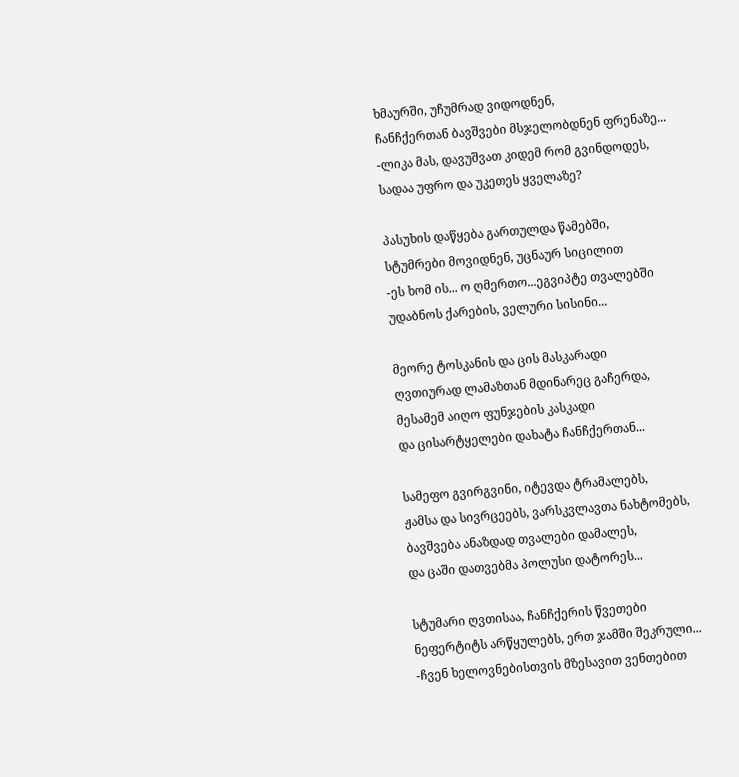ხმაურში, უჩუმრად ვიდოდნენ,
ჩანჩქერთან ბავშვები მსჯელობდნენ ფრენაზე...
-ლიკა მას, დავუშვათ კიდემ რომ გვინდოდეს,
სადაა უფრო და უკეთეს ყველაზე?

პასუხის დაწყება გართულდა წამებში,
სტუმრები მოვიდნენ, უცნაურ სიცილით
-ეს ხომ ის... ო ღმერთო...ეგვიპტე თვალებში
უდაბნოს ქარების, ველური სისინი...

მეორე ტოსკანის და ცის მასკარადი
ღვთიურად ლამაზთან მდინარეც გაჩერდა,
მესამემ აიღო ფუნჯების კასკადი
და ცისარტყელები დახატა ჩანჩქერთან...

სამეფო გვირგვინი, იტევდა ტრამალებს,
ჟამსა და სივრცეებს, ვარსკვლავთა ნახტომებს,
ბავშვება ანაზდად თვალები დამალეს,
და ცაში დათვებმა პოლუსი დატორეს...

სტუმარი ღვთისაა, ჩანჩქერის წვეთები
ნეფერტიტს არწყულებს, ერთ ჯამში შეკრული...
-ჩვენ ხელოვნებისთვის მზესავით ვენთებით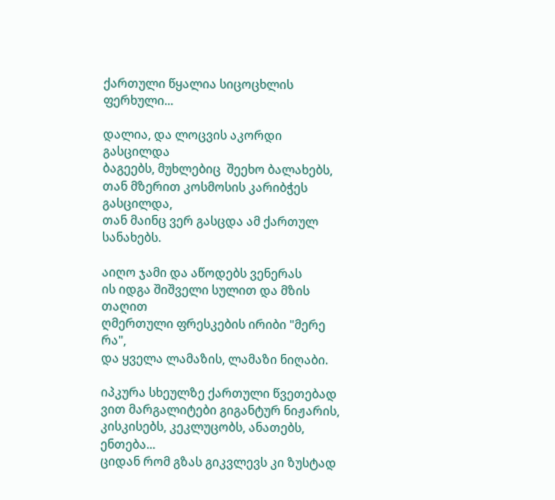ქართული წყალია სიცოცხლის ფერხული...

დალია, და ლოცვის აკორდი გასცილდა
ბაგეებს, მუხლებიც  შეეხო ბალახებს,
თან მზერით კოსმოსის კარიბჭეს გასცილდა,
თან მაინც ვერ გასცდა ამ ქართულ სანახებს.

აიღო ჯამი და აწოდებს ვენერას
ის იდგა შიშველი სულით და მზის თაღით
ღმერთული ფრესკების ირიბი "მერე რა",
და ყველა ლამაზის, ლამაზი ნიღაბი.

იპკურა სხეულზე ქართული წვეთებად
ვით მარგალიტები გიგანტურ ნიჟარის,
კისკისებს, კეკლუცობს, ანათებს, ენთება...
ციდან რომ გზას გიკვლევს კი ზუსტად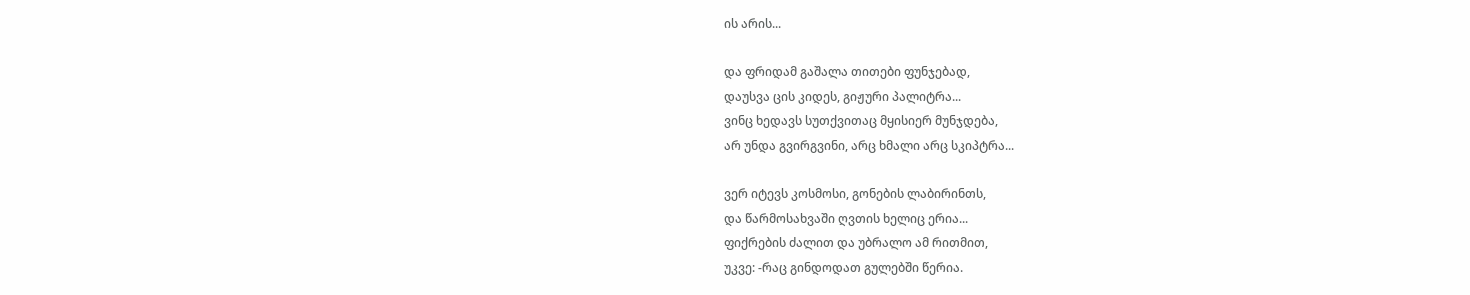ის არის...

და ფრიდამ გაშალა თითები ფუნჯებად,
დაუსვა ცის კიდეს, გიჟური პალიტრა...
ვინც ხედავს სუთქვითაც მყისიერ მუნჯდება,
არ უნდა გვირგვინი, არც ხმალი არც სკიპტრა...

ვერ იტევს კოსმოსი, გონების ლაბირინთს,
და წარმოსახვაში ღვთის ხელიც ერია...
ფიქრების ძალით და უბრალო ამ რითმით,
უკვე: -რაც გინდოდათ გულებში წერია.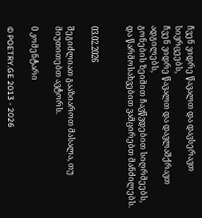ჩვენ ვიდრე წავალთ და დავსერავთ სივრცეებს,
ჩვენ ვიდრე წავალთ და დავლაშქრავთ ადგილებს,
გონების ზეიმით ჩავწვდებით სიღრმეებს,
და წარმოსახვებით ვამცირებთ მანძილებს.


03.02.2026

შეგიძლიათ გააზიაროთ მასალა, თუ მიუთითებთ ავტორს.

0 კომენტარი

© POETRY.GE 2013 - 2026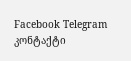Facebook Telegram კონტაქტი